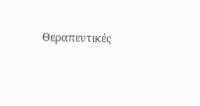Θεραπευτικές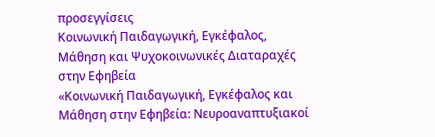προσεγγίσεις
Κοινωνική Παιδαγωγική, Εγκέφαλος, Μάθηση και Ψυχοκοινωνικές Διαταραχές στην Εφηβεία
«Κοινωνική Παιδαγωγική, Εγκέφαλος και Μάθηση στην Εφηβεία: Νευροαναπτυξιακοί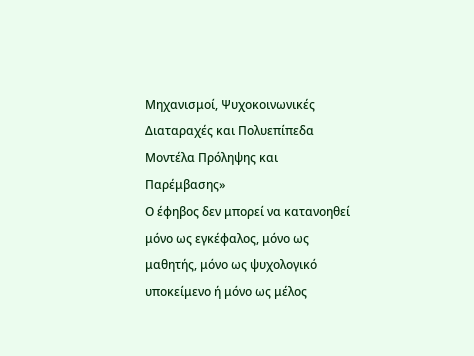Μηχανισμοί, Ψυχοκοινωνικές Διαταραχές και Πολυεπίπεδα Μοντέλα Πρόληψης και Παρέμβασης»
Ο έφηβος δεν μπορεί να κατανοηθεί μόνο ως εγκέφαλος, μόνο ως μαθητής, μόνο ως ψυχολογικό υποκείμενο ή μόνο ως μέλος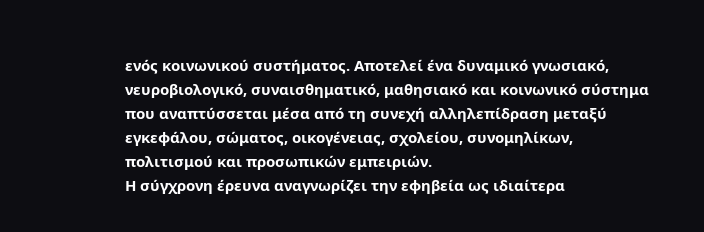ενός κοινωνικού συστήματος. Αποτελεί ένα δυναμικό γνωσιακό, νευροβιολογικό, συναισθηματικό, μαθησιακό και κοινωνικό σύστημα που αναπτύσσεται μέσα από τη συνεχή αλληλεπίδραση μεταξύ εγκεφάλου, σώματος, οικογένειας, σχολείου, συνομηλίκων, πολιτισμού και προσωπικών εμπειριών.
Η σύγχρονη έρευνα αναγνωρίζει την εφηβεία ως ιδιαίτερα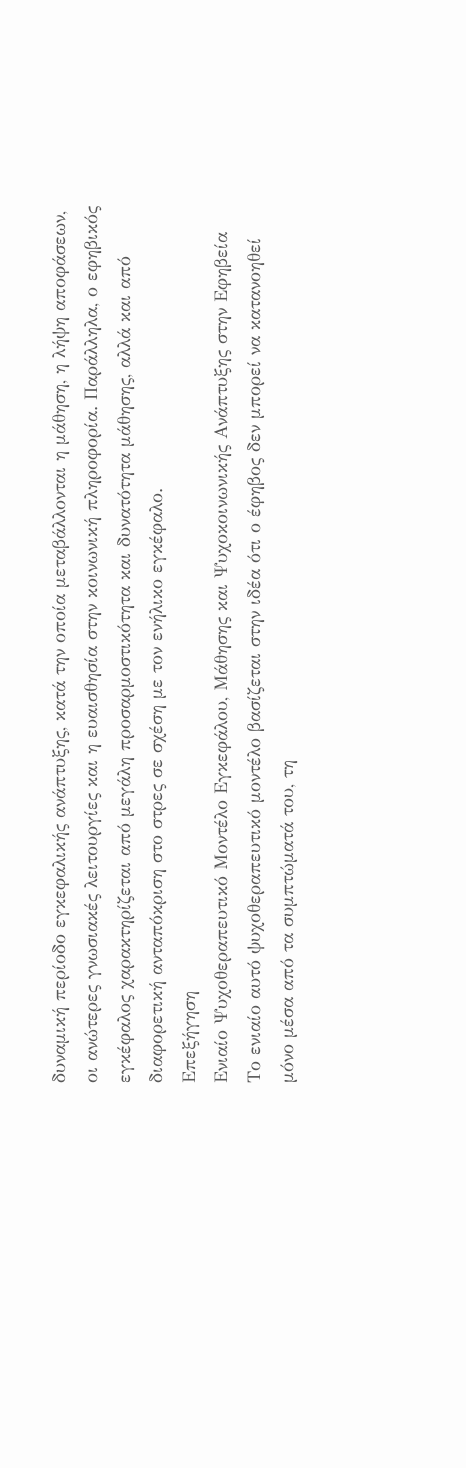δυναμική περίοδο εγκεφαλικής ανάπτυξης, κατά την οποία μεταβάλλονται η μάθηση, η λήψη αποφάσεων, οι ανώτερες γνωσιακές λειτουργίες και η ευαισθησία στην κοινωνική πληροφορία. Παράλληλα, ο εφηβικός εγκέφαλος χαρακτηρίζεται από μεγάλη προσαρμοστικότητα και δυνατότητα μάθησης, αλλά και από διαφορετική ανταπόκριση στο στρες σε σχέση με τον ενήλικο εγκέφαλο.
Επεξήγηση
Ενιαίο Ψυχοθεραπευτικό Μοντέλο Εγκεφάλου, Μάθησης και Ψυχοκοινωνικής Ανάπτυξης στην Εφηβεία
Το ενιαίο αυτό ψυχοθεραπευτικό μοντέλο βασίζεται στην ιδέα ότι ο έφηβος δεν μπορεί να κατανοηθεί μόνο μέσα από τα συμπτώματά του, τη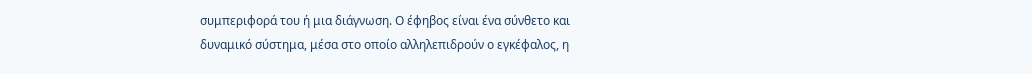συμπεριφορά του ή μια διάγνωση. Ο έφηβος είναι ένα σύνθετο και δυναμικό σύστημα, μέσα στο οποίο αλληλεπιδρούν ο εγκέφαλος, η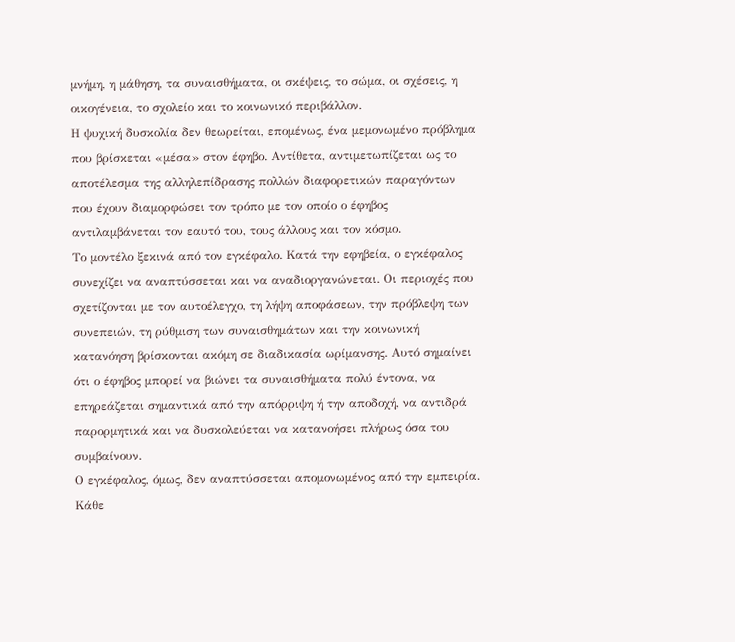μνήμη, η μάθηση, τα συναισθήματα, οι σκέψεις, το σώμα, οι σχέσεις, η οικογένεια, το σχολείο και το κοινωνικό περιβάλλον.
Η ψυχική δυσκολία δεν θεωρείται, επομένως, ένα μεμονωμένο πρόβλημα που βρίσκεται «μέσα» στον έφηβο. Αντίθετα, αντιμετωπίζεται ως το αποτέλεσμα της αλληλεπίδρασης πολλών διαφορετικών παραγόντων που έχουν διαμορφώσει τον τρόπο με τον οποίο ο έφηβος αντιλαμβάνεται τον εαυτό του, τους άλλους και τον κόσμο.
Το μοντέλο ξεκινά από τον εγκέφαλο. Κατά την εφηβεία, ο εγκέφαλος συνεχίζει να αναπτύσσεται και να αναδιοργανώνεται. Οι περιοχές που σχετίζονται με τον αυτοέλεγχο, τη λήψη αποφάσεων, την πρόβλεψη των συνεπειών, τη ρύθμιση των συναισθημάτων και την κοινωνική κατανόηση βρίσκονται ακόμη σε διαδικασία ωρίμανσης. Αυτό σημαίνει ότι ο έφηβος μπορεί να βιώνει τα συναισθήματα πολύ έντονα, να επηρεάζεται σημαντικά από την απόρριψη ή την αποδοχή, να αντιδρά παρορμητικά και να δυσκολεύεται να κατανοήσει πλήρως όσα του συμβαίνουν.
Ο εγκέφαλος, όμως, δεν αναπτύσσεται απομονωμένος από την εμπειρία. Κάθε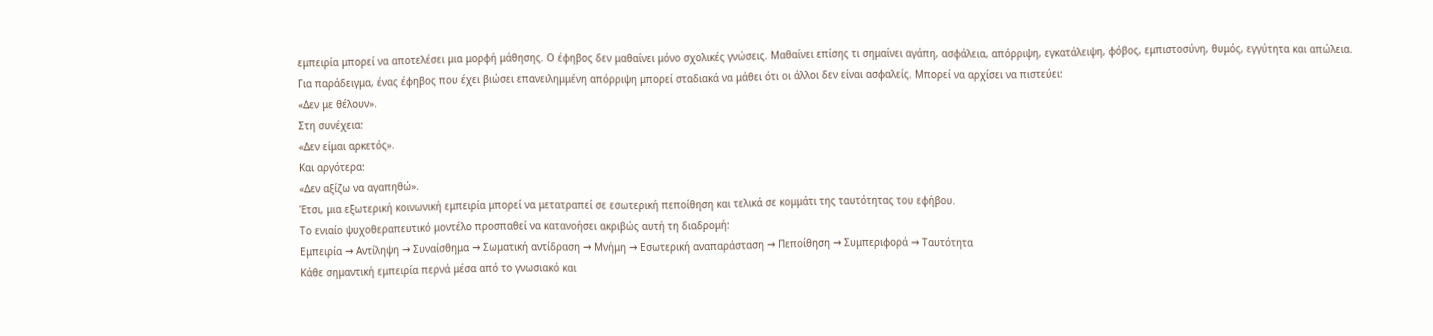εμπειρία μπορεί να αποτελέσει μια μορφή μάθησης. Ο έφηβος δεν μαθαίνει μόνο σχολικές γνώσεις. Μαθαίνει επίσης τι σημαίνει αγάπη, ασφάλεια, απόρριψη, εγκατάλειψη, φόβος, εμπιστοσύνη, θυμός, εγγύτητα και απώλεια.
Για παράδειγμα, ένας έφηβος που έχει βιώσει επανειλημμένη απόρριψη μπορεί σταδιακά να μάθει ότι οι άλλοι δεν είναι ασφαλείς. Μπορεί να αρχίσει να πιστεύει:
«Δεν με θέλουν».
Στη συνέχεια:
«Δεν είμαι αρκετός».
Και αργότερα:
«Δεν αξίζω να αγαπηθώ».
Έτσι, μια εξωτερική κοινωνική εμπειρία μπορεί να μετατραπεί σε εσωτερική πεποίθηση και τελικά σε κομμάτι της ταυτότητας του εφήβου.
Το ενιαίο ψυχοθεραπευτικό μοντέλο προσπαθεί να κατανοήσει ακριβώς αυτή τη διαδρομή:
Εμπειρία → Αντίληψη → Συναίσθημα → Σωματική αντίδραση → Μνήμη → Εσωτερική αναπαράσταση → Πεποίθηση → Συμπεριφορά → Ταυτότητα
Κάθε σημαντική εμπειρία περνά μέσα από το γνωσιακό και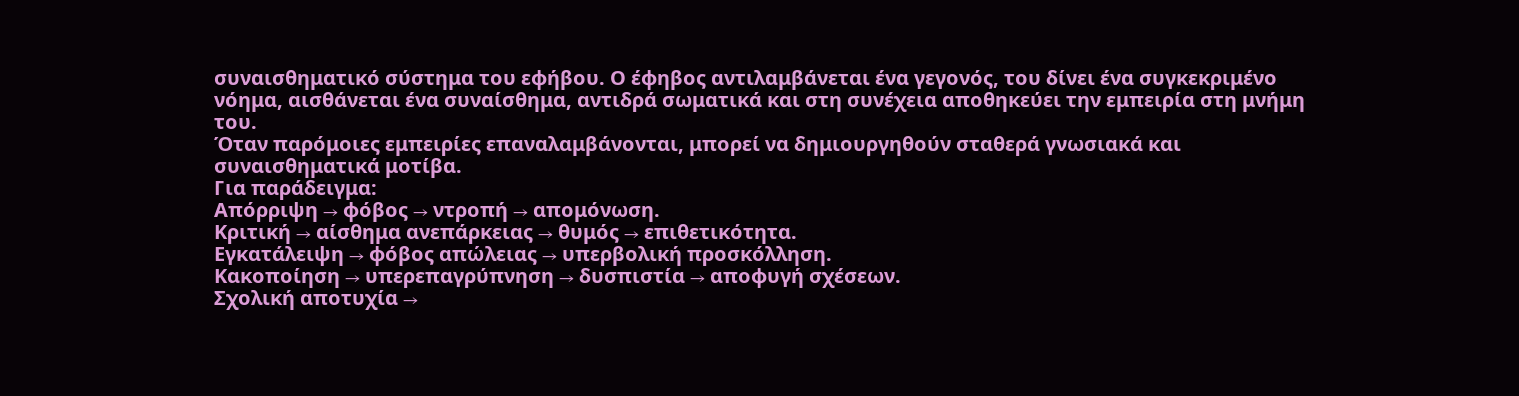συναισθηματικό σύστημα του εφήβου. Ο έφηβος αντιλαμβάνεται ένα γεγονός, του δίνει ένα συγκεκριμένο νόημα, αισθάνεται ένα συναίσθημα, αντιδρά σωματικά και στη συνέχεια αποθηκεύει την εμπειρία στη μνήμη του.
Όταν παρόμοιες εμπειρίες επαναλαμβάνονται, μπορεί να δημιουργηθούν σταθερά γνωσιακά και συναισθηματικά μοτίβα.
Για παράδειγμα:
Απόρριψη → φόβος → ντροπή → απομόνωση.
Κριτική → αίσθημα ανεπάρκειας → θυμός → επιθετικότητα.
Εγκατάλειψη → φόβος απώλειας → υπερβολική προσκόλληση.
Κακοποίηση → υπερεπαγρύπνηση → δυσπιστία → αποφυγή σχέσεων.
Σχολική αποτυχία →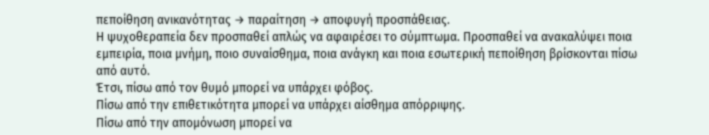πεποίθηση ανικανότητας → παραίτηση → αποφυγή προσπάθειας.
Η ψυχοθεραπεία δεν προσπαθεί απλώς να αφαιρέσει το σύμπτωμα. Προσπαθεί να ανακαλύψει ποια εμπειρία, ποια μνήμη, ποιο συναίσθημα, ποια ανάγκη και ποια εσωτερική πεποίθηση βρίσκονται πίσω από αυτό.
Έτσι, πίσω από τον θυμό μπορεί να υπάρχει φόβος.
Πίσω από την επιθετικότητα μπορεί να υπάρχει αίσθημα απόρριψης.
Πίσω από την απομόνωση μπορεί να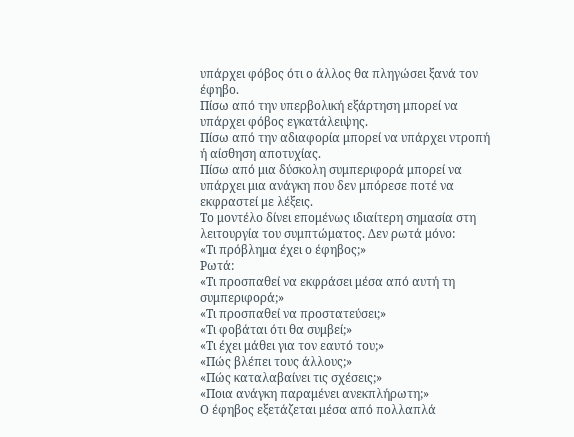υπάρχει φόβος ότι ο άλλος θα πληγώσει ξανά τον έφηβο.
Πίσω από την υπερβολική εξάρτηση μπορεί να υπάρχει φόβος εγκατάλειψης.
Πίσω από την αδιαφορία μπορεί να υπάρχει ντροπή ή αίσθηση αποτυχίας.
Πίσω από μια δύσκολη συμπεριφορά μπορεί να υπάρχει μια ανάγκη που δεν μπόρεσε ποτέ να εκφραστεί με λέξεις.
Το μοντέλο δίνει επομένως ιδιαίτερη σημασία στη λειτουργία του συμπτώματος. Δεν ρωτά μόνο:
«Τι πρόβλημα έχει ο έφηβος;»
Ρωτά:
«Τι προσπαθεί να εκφράσει μέσα από αυτή τη συμπεριφορά;»
«Τι προσπαθεί να προστατεύσει;»
«Τι φοβάται ότι θα συμβεί;»
«Τι έχει μάθει για τον εαυτό του;»
«Πώς βλέπει τους άλλους;»
«Πώς καταλαβαίνει τις σχέσεις;»
«Ποια ανάγκη παραμένει ανεκπλήρωτη;»
Ο έφηβος εξετάζεται μέσα από πολλαπλά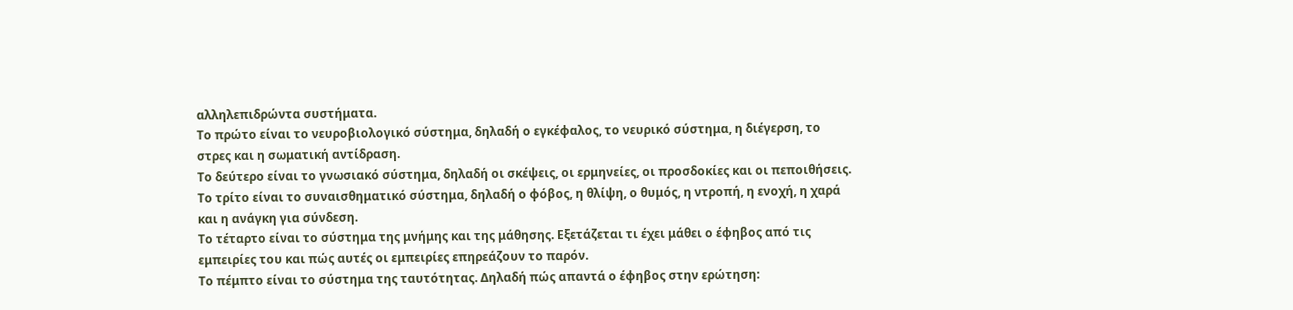αλληλεπιδρώντα συστήματα.
Το πρώτο είναι το νευροβιολογικό σύστημα, δηλαδή ο εγκέφαλος, το νευρικό σύστημα, η διέγερση, το στρες και η σωματική αντίδραση.
Το δεύτερο είναι το γνωσιακό σύστημα, δηλαδή οι σκέψεις, οι ερμηνείες, οι προσδοκίες και οι πεποιθήσεις.
Το τρίτο είναι το συναισθηματικό σύστημα, δηλαδή ο φόβος, η θλίψη, ο θυμός, η ντροπή, η ενοχή, η χαρά και η ανάγκη για σύνδεση.
Το τέταρτο είναι το σύστημα της μνήμης και της μάθησης. Εξετάζεται τι έχει μάθει ο έφηβος από τις εμπειρίες του και πώς αυτές οι εμπειρίες επηρεάζουν το παρόν.
Το πέμπτο είναι το σύστημα της ταυτότητας. Δηλαδή πώς απαντά ο έφηβος στην ερώτηση: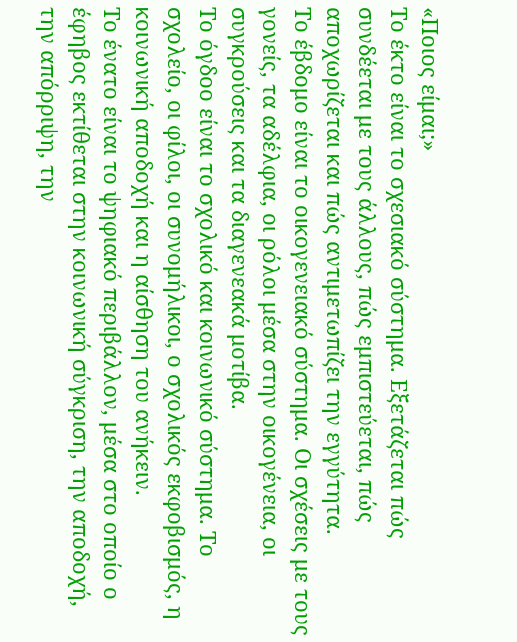«Ποιος είμαι;»
Το έκτο είναι το σχεσιακό σύστημα. Εξετάζεται πώς συνδέεται με τους άλλους, πώς εμπιστεύεται, πώς αποχωρίζεται και πώς αντιμετωπίζει την εγγύτητα.
Το έβδομο είναι το οικογενειακό σύστημα. Οι σχέσεις με τους γονείς, τα αδέλφια, οι ρόλοι μέσα στην οικογένεια, οι συγκρούσεις και τα διαγενεακά μοτίβα.
Το όγδοο είναι το σχολικό και κοινωνικό σύστημα. Το σχολείο, οι φίλοι, οι συνομήλικοι, ο σχολικός εκφοβισμός, η κοινωνική αποδοχή και η αίσθηση του ανήκειν.
Το ένατο είναι το ψηφιακό περιβάλλον, μέσα στο οποίο ο έφηβος εκτίθεται στην κοινωνική σύγκριση, την αποδοχή, την απόρριψη, την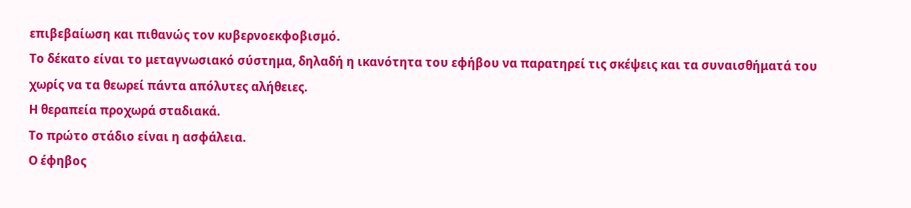επιβεβαίωση και πιθανώς τον κυβερνοεκφοβισμό.
Το δέκατο είναι το μεταγνωσιακό σύστημα, δηλαδή η ικανότητα του εφήβου να παρατηρεί τις σκέψεις και τα συναισθήματά του χωρίς να τα θεωρεί πάντα απόλυτες αλήθειες.
Η θεραπεία προχωρά σταδιακά.
Το πρώτο στάδιο είναι η ασφάλεια.
Ο έφηβος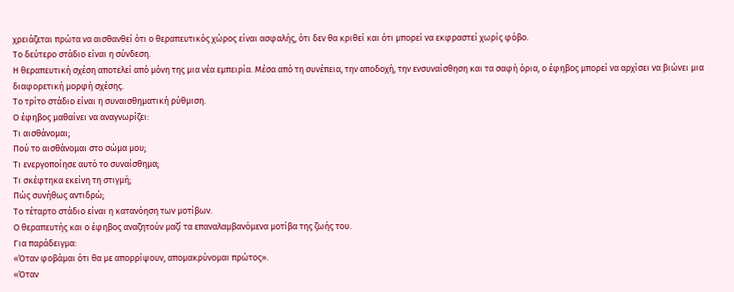χρειάζεται πρώτα να αισθανθεί ότι ο θεραπευτικός χώρος είναι ασφαλής, ότι δεν θα κριθεί και ότι μπορεί να εκφραστεί χωρίς φόβο.
Το δεύτερο στάδιο είναι η σύνδεση.
Η θεραπευτική σχέση αποτελεί από μόνη της μια νέα εμπειρία. Μέσα από τη συνέπεια, την αποδοχή, την ενσυναίσθηση και τα σαφή όρια, ο έφηβος μπορεί να αρχίσει να βιώνει μια διαφορετική μορφή σχέσης.
Το τρίτο στάδιο είναι η συναισθηματική ρύθμιση.
Ο έφηβος μαθαίνει να αναγνωρίζει:
Τι αισθάνομαι;
Πού το αισθάνομαι στο σώμα μου;
Τι ενεργοποίησε αυτό το συναίσθημα;
Τι σκέφτηκα εκείνη τη στιγμή;
Πώς συνήθως αντιδρώ;
Το τέταρτο στάδιο είναι η κατανόηση των μοτίβων.
Ο θεραπευτής και ο έφηβος αναζητούν μαζί τα επαναλαμβανόμενα μοτίβα της ζωής του.
Για παράδειγμα:
«Όταν φοβάμαι ότι θα με απορρίψουν, απομακρύνομαι πρώτος».
«Όταν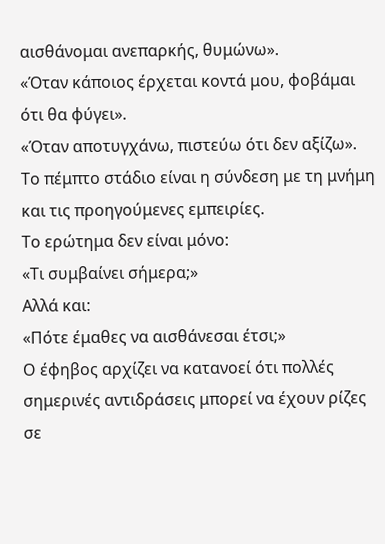αισθάνομαι ανεπαρκής, θυμώνω».
«Όταν κάποιος έρχεται κοντά μου, φοβάμαι ότι θα φύγει».
«Όταν αποτυγχάνω, πιστεύω ότι δεν αξίζω».
Το πέμπτο στάδιο είναι η σύνδεση με τη μνήμη και τις προηγούμενες εμπειρίες.
Το ερώτημα δεν είναι μόνο:
«Τι συμβαίνει σήμερα;»
Αλλά και:
«Πότε έμαθες να αισθάνεσαι έτσι;»
Ο έφηβος αρχίζει να κατανοεί ότι πολλές σημερινές αντιδράσεις μπορεί να έχουν ρίζες σε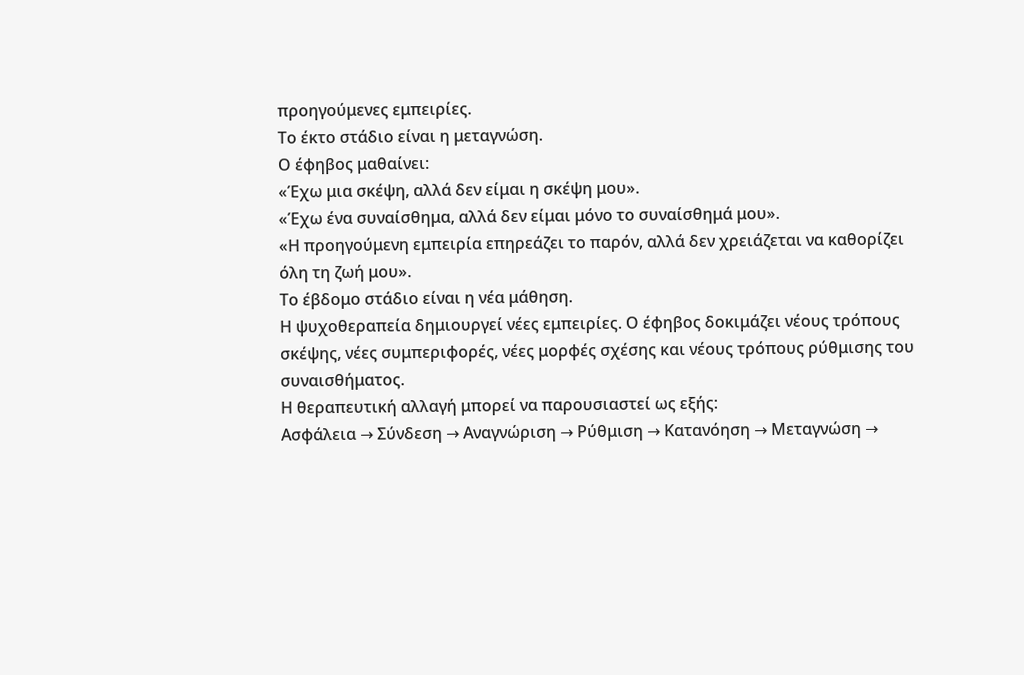προηγούμενες εμπειρίες.
Το έκτο στάδιο είναι η μεταγνώση.
Ο έφηβος μαθαίνει:
«Έχω μια σκέψη, αλλά δεν είμαι η σκέψη μου».
«Έχω ένα συναίσθημα, αλλά δεν είμαι μόνο το συναίσθημά μου».
«Η προηγούμενη εμπειρία επηρεάζει το παρόν, αλλά δεν χρειάζεται να καθορίζει όλη τη ζωή μου».
Το έβδομο στάδιο είναι η νέα μάθηση.
Η ψυχοθεραπεία δημιουργεί νέες εμπειρίες. Ο έφηβος δοκιμάζει νέους τρόπους σκέψης, νέες συμπεριφορές, νέες μορφές σχέσης και νέους τρόπους ρύθμισης του συναισθήματος.
Η θεραπευτική αλλαγή μπορεί να παρουσιαστεί ως εξής:
Ασφάλεια → Σύνδεση → Αναγνώριση → Ρύθμιση → Κατανόηση → Μεταγνώση →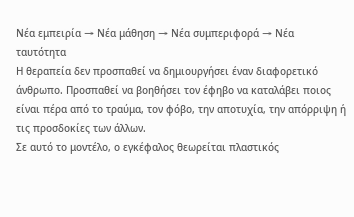Νέα εμπειρία → Νέα μάθηση → Νέα συμπεριφορά → Νέα ταυτότητα
Η θεραπεία δεν προσπαθεί να δημιουργήσει έναν διαφορετικό άνθρωπο. Προσπαθεί να βοηθήσει τον έφηβο να καταλάβει ποιος είναι πέρα από το τραύμα, τον φόβο, την αποτυχία, την απόρριψη ή τις προσδοκίες των άλλων.
Σε αυτό το μοντέλο, ο εγκέφαλος θεωρείται πλαστικός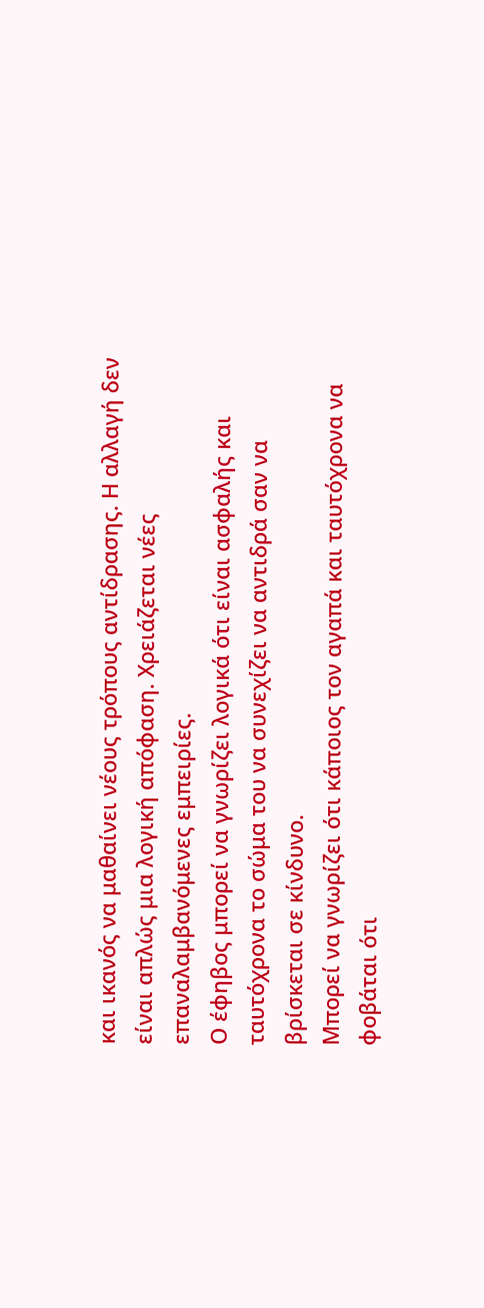και ικανός να μαθαίνει νέους τρόπους αντίδρασης. Η αλλαγή δεν είναι απλώς μια λογική απόφαση. Χρειάζεται νέες επαναλαμβανόμενες εμπειρίες.
Ο έφηβος μπορεί να γνωρίζει λογικά ότι είναι ασφαλής και ταυτόχρονα το σώμα του να συνεχίζει να αντιδρά σαν να βρίσκεται σε κίνδυνο.
Μπορεί να γνωρίζει ότι κάποιος τον αγαπά και ταυτόχρονα να φοβάται ότι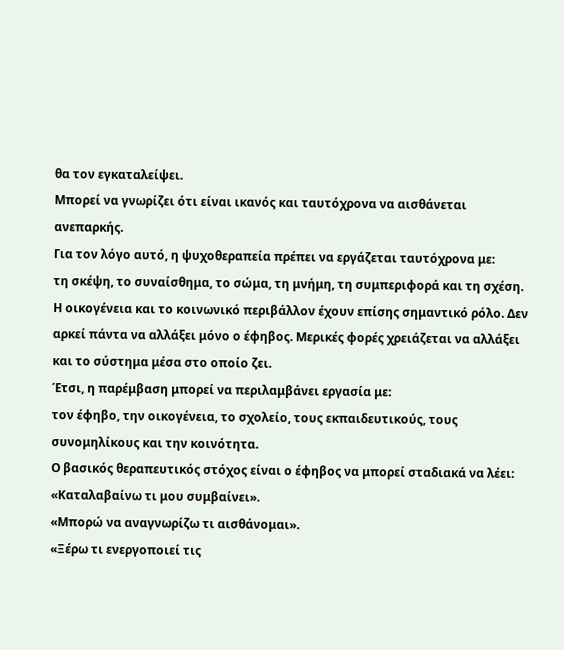θα τον εγκαταλείψει.
Μπορεί να γνωρίζει ότι είναι ικανός και ταυτόχρονα να αισθάνεται ανεπαρκής.
Για τον λόγο αυτό, η ψυχοθεραπεία πρέπει να εργάζεται ταυτόχρονα με:
τη σκέψη, το συναίσθημα, το σώμα, τη μνήμη, τη συμπεριφορά και τη σχέση.
Η οικογένεια και το κοινωνικό περιβάλλον έχουν επίσης σημαντικό ρόλο. Δεν αρκεί πάντα να αλλάξει μόνο ο έφηβος. Μερικές φορές χρειάζεται να αλλάξει και το σύστημα μέσα στο οποίο ζει.
Έτσι, η παρέμβαση μπορεί να περιλαμβάνει εργασία με:
τον έφηβο, την οικογένεια, το σχολείο, τους εκπαιδευτικούς, τους συνομηλίκους και την κοινότητα.
Ο βασικός θεραπευτικός στόχος είναι ο έφηβος να μπορεί σταδιακά να λέει:
«Καταλαβαίνω τι μου συμβαίνει».
«Μπορώ να αναγνωρίζω τι αισθάνομαι».
«Ξέρω τι ενεργοποιεί τις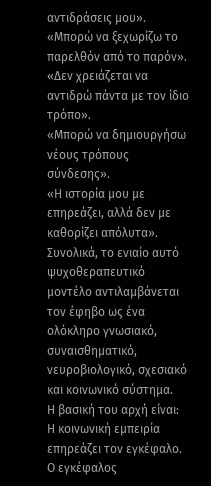αντιδράσεις μου».
«Μπορώ να ξεχωρίζω το παρελθόν από το παρόν».
«Δεν χρειάζεται να αντιδρώ πάντα με τον ίδιο τρόπο».
«Μπορώ να δημιουργήσω νέους τρόπους σύνδεσης».
«Η ιστορία μου με επηρεάζει, αλλά δεν με καθορίζει απόλυτα».
Συνολικά, το ενιαίο αυτό ψυχοθεραπευτικό μοντέλο αντιλαμβάνεται τον έφηβο ως ένα ολόκληρο γνωσιακό, συναισθηματικό, νευροβιολογικό, σχεσιακό και κοινωνικό σύστημα.
Η βασική του αρχή είναι:
Η κοινωνική εμπειρία επηρεάζει τον εγκέφαλο.
Ο εγκέφαλος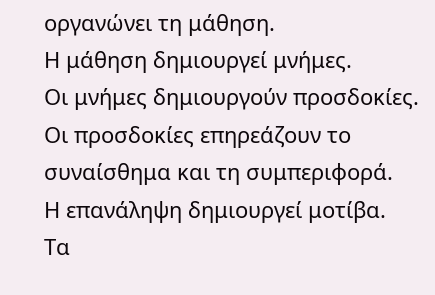οργανώνει τη μάθηση.
Η μάθηση δημιουργεί μνήμες.
Οι μνήμες δημιουργούν προσδοκίες.
Οι προσδοκίες επηρεάζουν το συναίσθημα και τη συμπεριφορά.
Η επανάληψη δημιουργεί μοτίβα.
Τα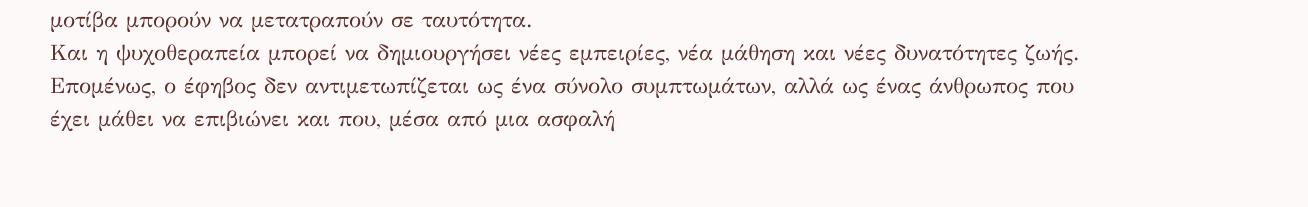μοτίβα μπορούν να μετατραπούν σε ταυτότητα.
Και η ψυχοθεραπεία μπορεί να δημιουργήσει νέες εμπειρίες, νέα μάθηση και νέες δυνατότητες ζωής.
Επομένως, ο έφηβος δεν αντιμετωπίζεται ως ένα σύνολο συμπτωμάτων, αλλά ως ένας άνθρωπος που έχει μάθει να επιβιώνει και που, μέσα από μια ασφαλή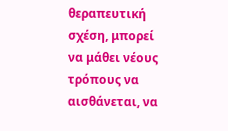θεραπευτική σχέση, μπορεί να μάθει νέους τρόπους να αισθάνεται, να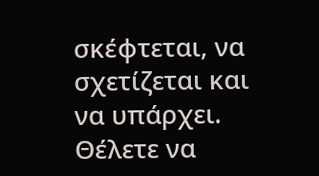σκέφτεται, να σχετίζεται και να υπάρχει.
Θέλετε να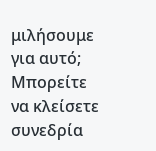μιλήσουμε για αυτό;
Μπορείτε να κλείσετε συνεδρία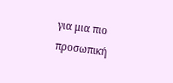για μια πιο προσωπική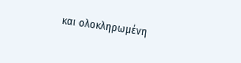και ολοκληρωμένη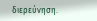διερεύνηση.